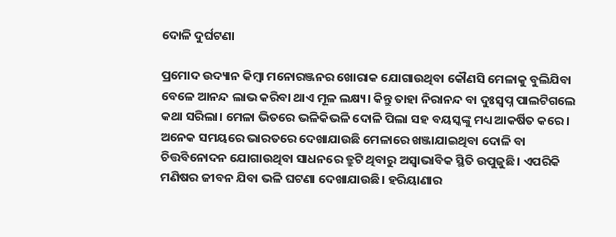ଦୋଳି ଦୁର୍ଘଟଣା

ପ୍ରମୋଦ ଉଦ୍ୟାନ କିମ୍ବା ମନୋରଞ୍ଜନର ଖୋରାକ ଯୋଗାଉଥିବା କୌଣସି ମେଳାକୁ ବୁଲିଯିବା ବେଳେ ଆନନ୍ଦ ଲାଭ କରିବା ଥାଏ ମୂଳ ଲକ୍ଷ୍ୟ। କିନ୍ତୁ ତାହା ନିରାନନ୍ଦ ବା ଦୁଃସ୍ବପ୍ନ ପାଲଟିଗଲେ କଥା ସରିଲା। ମେଳା ଭିତରେ ଭଳିକିଭଳି ଦୋଳି ପିଲା ସହ ବୟସ୍କଙ୍କୁ ମଧ୍ୟ ଆକର୍ଷିତ କରେ। ଅନେକ ସମୟରେ ଭାରତରେ ଦେଖାଯାଉଛି ମେଳାରେ ଖଞ୍ଜାଯାଇଥିବା ଦୋଳି ବା ଚିତ୍ତବିନୋଦନ ଯୋଗାଉଥିବା ସାଧନରେ ତ୍ରୁଟି ଥିବାରୁ ଅସ୍ବାଭାବିକ ସ୍ଥିତି ଉପୁଜୁଛି। ଏପରିକି ମଣିଷର ଜୀବନ ଯିବା ଭଳି ଘଟଣା ଦେଖାଯାଉଛି। ହରିୟାଣାର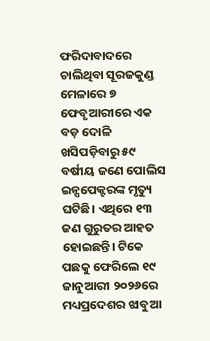ଫରିଦାବାଦରେ ଚାଲିଥିବା ସୂରଜକୁଣ୍ଡ ମେଳାରେ ୭ ଫେବୃଆରୀରେ ଏକ ବଡ଼ ଦୋଳି ଖସିପଡ଼ିବାରୁ ୫୯ ବର୍ଷୀୟ ଜଣେ ପୋଲିସ ଇନ୍ସପେକ୍ଟରଙ୍କ ମୃତ୍ୟୁ ଘଟିଛି। ଏଥିରେ ୧୩ ଜଣ ଗୁରୁତର ଆହତ ହୋଇଛନ୍ତି। ଟିକେ ପଛକୁ ଫେରିଲେ ୧୯ ଜାନୁଆରୀ ୨୦୨୬ରେ ମଧ୍ୟପ୍ରଦେଶର ଝାବୁଆ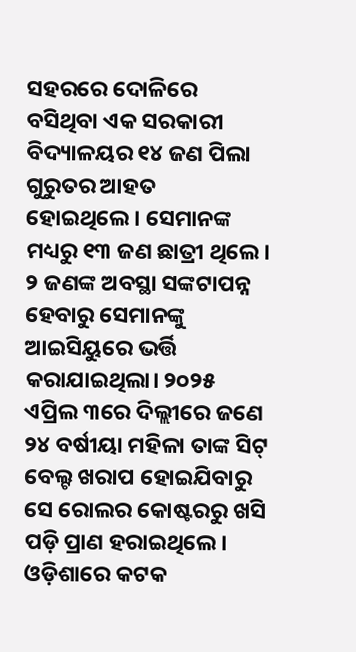ସହରରେ ଦୋଳିରେ ବସିଥିବା ଏକ ସରକାରୀ ବିଦ୍ୟାଳୟର ୧୪ ଜଣ ପିଲା ଗୁରୁତର ଆହତ ହୋଇଥିଲେ। ସେମାନଙ୍କ ମଧ୍ୟରୁ ୧୩ ଜଣ ଛାତ୍ରୀ ଥିଲେ। ୨ ଜଣଙ୍କ ଅବସ୍ଥା ସଙ୍କଟାପନ୍ନ ହେବାରୁ ସେମାନଙ୍କୁ ଆଇସିୟୁରେ ଭର୍ତ୍ତି କରାଯାଇଥିଲା। ୨୦୨୫ ଏପ୍ରିଲ ୩ରେ ଦିଲ୍ଲୀରେ ଜଣେ ୨୪ ବର୍ଷୀୟା ମହିଳା ତାଙ୍କ ସିଟ୍‌ ବେଲ୍ଟ ଖରାପ ହୋଇଯିବାରୁ ସେ ରୋଲର କୋଷ୍ଟରରୁ ଖସି ପଡ଼ି ପ୍ରାଣ ହରାଇଥିଲେ। ଓଡ଼ିଶାରେ କଟକ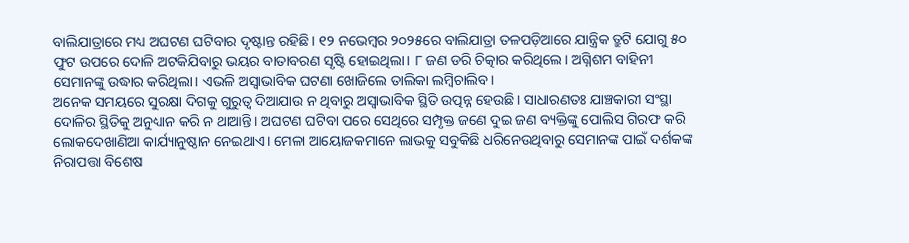ବାଲିଯାତ୍ରାରେ ମଧ୍ୟ ଅଘଟଣ ଘଟିବାର ଦୃଷ୍ଟାନ୍ତ ରହିଛି। ୧୨ ନଭେମ୍ବର ୨୦୨୫ରେ ବାଲିଯାତ୍ରା ତଳପଡ଼ିଆରେ ଯାନ୍ତ୍ରିକ ତ୍ରୁଟି ଯୋଗୁ ୫୦ ଫୁଟ ଉପରେ ଦୋଳି ଅଟକିଯିବାରୁ ଭୟର ବାତାବରଣ ସୃଷ୍ଟି ହୋଇଥିଲା। ୮ ଜଣ ଡରି ଚିତ୍କାର କରିଥିଲେ। ଅଗ୍ନିଶମ ବାହିନୀ ସେମାନଙ୍କୁ ଉଦ୍ଧାର କରିଥିଲା। ଏଭଳି ଅସ୍ବାଭାବିକ ଘଟଣା ଖୋଜିଲେ ତାଲିକା ଲମ୍ବିଚାଲିବ।
ଅନେକ ସମୟରେ ସୁରକ୍ଷା ଦିଗକୁ ଗୁରୁତ୍ୱ ଦିଆଯାଉ ନ ଥିବାରୁ ଅସ୍ବାଭାବିକ ସ୍ଥିତି ଉତ୍ପନ୍ନ ହେଉଛି। ସାଧାରଣତଃ ଯାଞ୍ଚକାରୀ ସଂସ୍ଥା ଦୋଳିର ସ୍ଥିତିକୁ ଅନୁଧ୍ୟାନ କରି ନ ଥାଆନ୍ତି। ଅଘଟଣ ଘଟିବା ପରେ ସେଥିରେ ସମ୍ପୃକ୍ତ ଜଣେ ଦୁଇ ଜଣ ବ୍ୟକ୍ତିଙ୍କୁ ପୋଲିସ ଗିରଫ କରି ଲୋକଦେଖାଣିଆ କାର୍ଯ୍ୟାନୁଷ୍ଠାନ ନେଇଥାଏ। ମେଳା ଆୟୋଜକମାନେ ଲାଭକୁ ସବୁକିଛି ଧରିନେଉଥିବାରୁ ସେମାନଙ୍କ ପାଇଁ ଦର୍ଶକଙ୍କ ନିରାପତ୍ତା ବିଶେଷ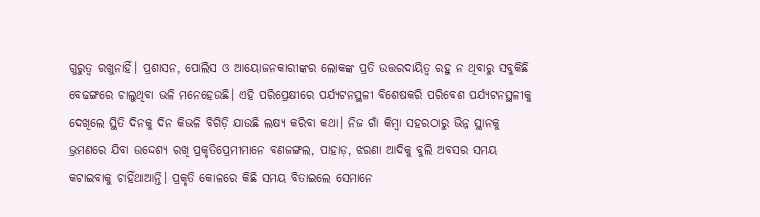ଗୁରୁତ୍ୱ ରଖୁନାହିଁ। ପ୍ରଶାସନ, ପୋଲିସ ଓ ଆୟୋଜନକାରୀଙ୍କର ଲୋକଙ୍କ ପ୍ରତି ଉତ୍ତରଦାୟିତ୍ୱ ରହୁ ନ ଥିବାରୁ ସବୁକିଛି ବେଢଙ୍ଗରେ ଚାଲୁଥିବା ଭଳି ମନେହେଉଛି। ଏହି ପରିପ୍ରେକ୍ଷୀରେ ପର୍ଯ୍ୟଟନସ୍ଥଳୀ ବିଶେଷକରି ପରିବେଶ ପର୍ଯ୍ୟଟନସ୍ଥଳୀକୁ ଦେଖିଲେ ସ୍ଥିତି ଦିନକୁ ଦିନ କିଭଳି ବିଗିଡ଼ି ଯାଉଛି ଲକ୍ଷ୍ୟ କରିବା କଥା। ନିଜ ଗାଁ କିମ୍ବା ସହରଠାରୁ ଭିନ୍ନ ସ୍ଥାନକୁ ଭ୍ରମଣରେ ଯିବା ଉଦ୍ଦେଶ୍ୟ ରଖି ପ୍ରକୃତିପ୍ରେମୀମାନେ ବଣଜଙ୍ଗଲ, ପାହାଡ଼, ଝରଣା ଆଦିକୁ ବୁଲି ଅବସର ସମୟ କଟାଇବାକୁ ଚାହିଁଥାଆନ୍ତି। ପ୍ରକୃତି କୋଳରେ କିଛି ସମୟ ବିତାଇଲେ ସେମାନେ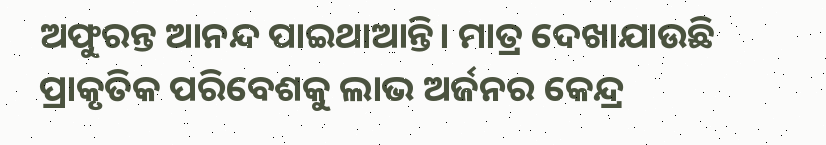ଅଫୁରନ୍ତ ଆନନ୍ଦ ପାଇଥାଆନ୍ତି। ମାତ୍ର ଦେଖାଯାଉଛି ପ୍ରାକୃତିକ ପରିବେଶକୁ ଲାଭ ଅର୍ଜନର କେନ୍ଦ୍ର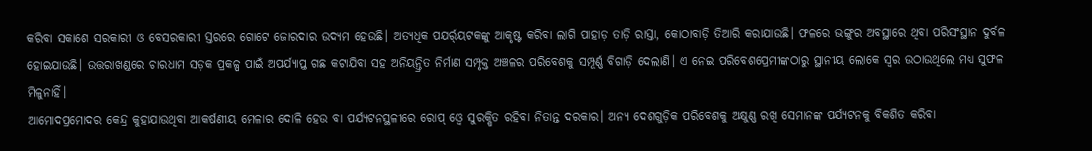କରିବା ସକାଶେ ସରକାରୀ ଓ ବେସରକାରୀ ସ୍ତରରେ ଗୋଟେ ଜୋରଦାର ଉଦ୍ୟମ ହେଉଛି। ଅତ୍ୟଧିକ ପଯର୍ର୍‌ୟଟକଙ୍କୁ ଆକୃଷ୍ଟ କରିବା ଲାଗି ପାହାଡ଼ ତାଡ଼ି ରାସ୍ତା, କୋଠାବାଡ଼ି ତିଆରି କରାଯାଉଛି। ଫଳରେ ଭଙ୍ଗୁର ଅବସ୍ଥାରେ ଥିବା ପରିସଂସ୍ଥାନ ଦୁର୍ବଳ ହୋଇଯାଉଛି। ଉତ୍ତରାଖଣ୍ଡରେ ଚାରଧାମ ସଡ଼କ ପ୍ରକଳ୍ପ ପାଇଁ ଅପର୍ଯ୍ୟାପ୍ତ ଗଛ କଟାଯିବା ସହ ଅନିୟନ୍ତ୍ରିତ ନିର୍ମାଣ ସମ୍ପୃକ୍ତ ଅଞ୍ଚଳର ପରିବେଶକୁ ସମ୍ପୂର୍ଣ୍ଣ ବିଗାଡ଼ି ଦେଲାଣି। ଏ ନେଇ ପରିବେଶପ୍ରେମୀଙ୍କଠାରୁ ସ୍ଥାନୀୟ ଲୋକେ ସ୍ବର ଉଠାଉଥିଲେ ମଧ୍ୟ ସୁଫଳ ମିଳୁନାହିଁ।
ଆମୋଦପ୍ରମୋଦର କେନ୍ଦ୍ର କୁହାଯାଉଥିବା ଆକର୍ଷଣୀୟ ମେଳାର ଦୋଳି ହେଉ ବା ପର୍ଯ୍ୟଟନସ୍ଥଳୀରେ ରୋପ୍‌ ଓ୍ବେ ସୁରକ୍ଷିତ ରହିବା ନିତାନ୍ତ ଦରକାର। ଅନ୍ୟ ଦେଶଗୁଡ଼ିକ ପରିବେଶକୁ ଅକ୍ଷୁଣ୍ଣ ରଖି ସେମାନଙ୍କ ପର୍ଯ୍ୟଟନକୁ ବିକଶିତ କରିବା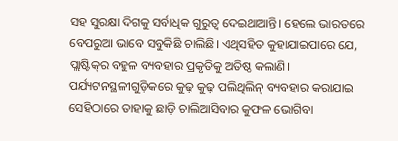ସହ ସୁରକ୍ଷା ଦିଗକୁ ସର୍ବାଧିକ ଗୁରୁତ୍ୱ ଦେଇଥାଆନ୍ତି। ହେଲେ ଭାରତରେ ବେପରୁଆ ଭାବେ ସବୁକିଛି ଚାଲିଛି। ଏଥିସହିତ କୁହାଯାଇପାରେ ଯେ, ପ୍ଲାଷ୍ଟିକ୍‌ର ବହୁଳ ବ୍ୟବହାର ପ୍ରକୃତିକୁ ଅତିଷ୍ଠ କଲାଣି। ପର୍ଯ୍ୟଟନସ୍ଥଳୀଗୁଡ଼ିକରେ କୁଢ଼ କୁଢ଼ ପଲିଥିଲିନ୍‌ ବ୍ୟବହାର କରାଯାଇ ସେହିଠାରେ ତାହାକୁ ଛାଡ଼ି ଚାଲିଆସିବାର କୁଫଳ ଭୋଗିବା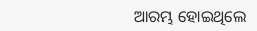ଆରମ୍ଭ ହୋଇଥିଲେ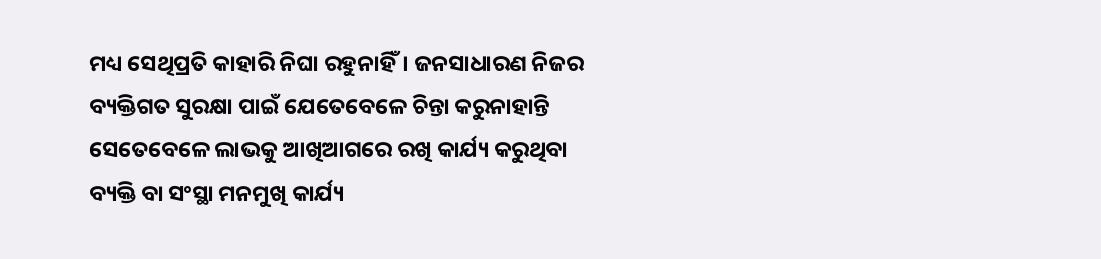ମଧ୍ୟ ସେଥିପ୍ରତି କାହାରି ନିଘା ରହୁନାହିଁ। ଜନସାଧାରଣ ନିଜର ବ୍ୟକ୍ତିଗତ ସୁରକ୍ଷା ପାଇଁ ଯେତେବେଳେ ଚିନ୍ତା କରୁନାହାନ୍ତି ସେତେବେଳେ ଲାଭକୁ ଆଖିଆଗରେ ରଖି କାର୍ଯ୍ୟ କରୁଥିବା ବ୍ୟକ୍ତି ବା ସଂସ୍ଥା ମନମୁଖି କାର୍ଯ୍ୟ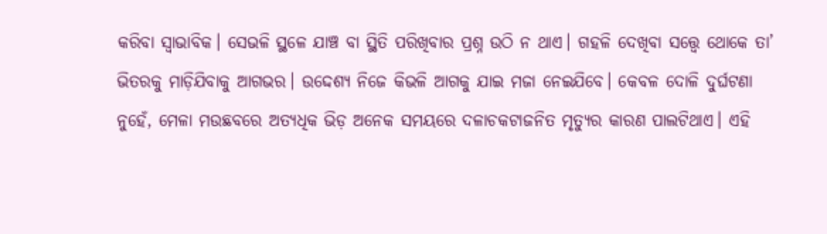କରିବା ସ୍ବାଭାବିକ। ସେଭଳି ସ୍ଥଳେ ଯାଞ୍ଚ ବା ସ୍ଥିତି ପରିଖିବାର ପ୍ରଶ୍ନ ଉଠି ନ ଥାଏ। ଗହଳି ଦେଖିବା ସତ୍ତ୍ୱେ ଥୋକେ ତା’ ଭିତରକୁ ମାଡ଼ିଯିବାକୁ ଆଗଭର। ଉଦ୍ଦେଶ୍ୟ ନିଜେ କିଭଳି ଆଗକୁ ଯାଇ ମଜା ନେଇଯିବେ। କେବଳ ଦୋଳି ଦୁର୍ଘଟଣା ନୁହେଁ, ମେଳା ମଉଛବରେ ଅତ୍ୟଧିକ ଭିଡ଼ ଅନେକ ସମୟରେ ଦଳାଚକଟାଜନିତ ମୃତ୍ୟୁର କାରଣ ପାଲଟିଥାଏ। ଏହି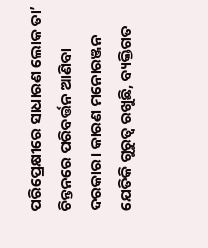ପରିପ୍ରେକ୍ଷୀରେ ସାଧାରଣ ଲୋକ ତା’ ଚିନ୍ତନରେ ପରିବର୍ତ୍ତନ ଆଣିବା ଦରକାର। କାରଣ ମନୋରଞ୍ଜନ ଯେତିକି ଗୁରୁତ୍ୱ ରଖୁଛି, ବ୍ୟକ୍ତିଗତ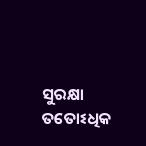ସୁରକ୍ଷା ତତୋଽଧିକ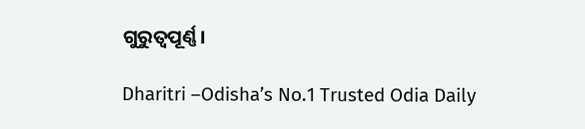ଗୁରୁତ୍ୱପୂର୍ଣ୍ଣ।

Dharitri –Odisha’s No.1 Trusted Odia Daily